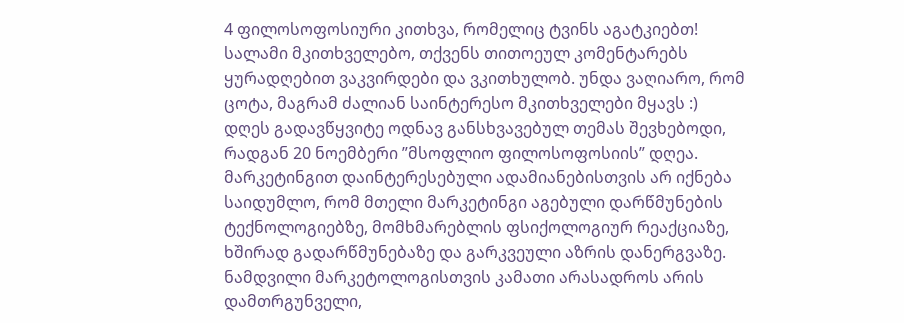4 ფილოსოფოსიური კითხვა, რომელიც ტვინს აგატკიებთ!
სალამი მკითხველებო, თქვენს თითოეულ კომენტარებს ყურადღებით ვაკვირდები და ვკითხულობ. უნდა ვაღიარო, რომ ცოტა, მაგრამ ძალიან საინტერესო მკითხველები მყავს :)
დღეს გადავწყვიტე ოდნავ განსხვავებულ თემას შევხებოდი, რადგან 20 ნოემბერი ”მსოფლიო ფილოსოფოსიის” დღეა. მარკეტინგით დაინტერესებული ადამიანებისთვის არ იქნება საიდუმლო, რომ მთელი მარკეტინგი აგებული დარწმუნების ტექნოლოგიებზე, მომხმარებლის ფსიქოლოგიურ რეაქციაზე, ხშირად გადარწმუნებაზე და გარკვეული აზრის დანერგვაზე.
ნამდვილი მარკეტოლოგისთვის კამათი არასადროს არის დამთრგუნველი,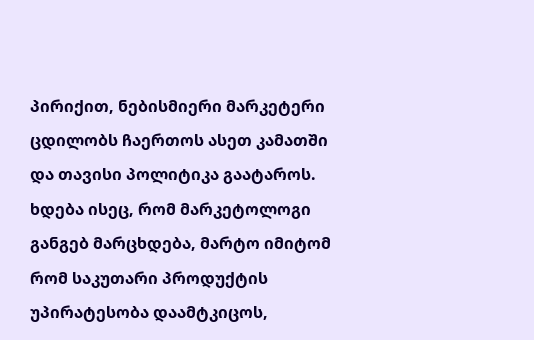პირიქით, ნებისმიერი მარკეტერი ცდილობს ჩაერთოს ასეთ კამათში და თავისი პოლიტიკა გაატაროს. ხდება ისეც, რომ მარკეტოლოგი განგებ მარცხდება, მარტო იმიტომ რომ საკუთარი პროდუქტის უპირატესობა დაამტკიცოს,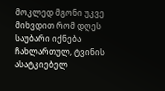მოკლედ მგონი უკვე მიხვდით რომ დღეს საუბარი იქნება ჩახლართულ, ტვინის ასატკიებელ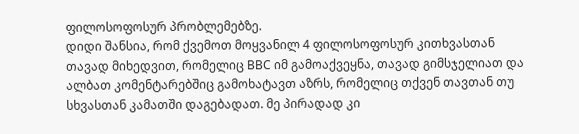ფილოსოფოსურ პრობლემებზე.
დიდი შანსია, რომ ქვემოთ მოყვანილ 4 ფილოსოფოსურ კითხვასთან თავად მიხედვით, რომელიც BBC იმ გამოაქვეყნა, თავად გიმსჯელიათ და ალბათ კომენტარებშიც გამოხატავთ აზრს, რომელიც თქვენ თავთან თუ სხვასთან კამათში დაგებადათ. მე პირადად კი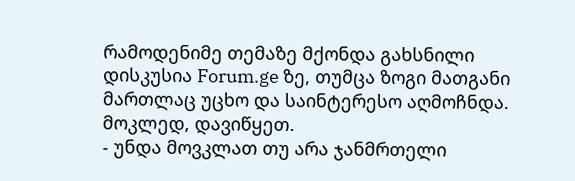რამოდენიმე თემაზე მქონდა გახსნილი დისკუსია Forum.ge ზე, თუმცა ზოგი მათგანი მართლაც უცხო და საინტერესო აღმოჩნდა.
მოკლედ, დავიწყეთ.
- უნდა მოვკლათ თუ არა ჯანმრთელი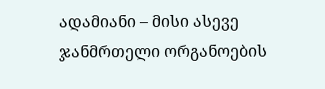ადამიანი – მისი ასევე ჯანმრთელი ორგანოების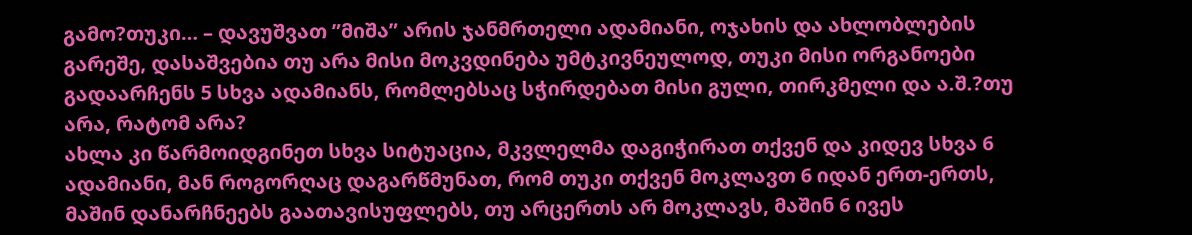გამო?თუკი… – დავუშვათ ”მიშა” არის ჯანმრთელი ადამიანი, ოჯახის და ახლობლების გარეშე, დასაშვებია თუ არა მისი მოკვდინება უმტკივნეულოდ, თუკი მისი ორგანოები გადაარჩენს 5 სხვა ადამიანს, რომლებსაც სჭირდებათ მისი გული, თირკმელი და ა.შ.?თუ არა, რატომ არა?
ახლა კი წარმოიდგინეთ სხვა სიტუაცია, მკვლელმა დაგიჭირათ თქვენ და კიდევ სხვა 6 ადამიანი, მან როგორღაც დაგარწმუნათ, რომ თუკი თქვენ მოკლავთ 6 იდან ერთ-ერთს, მაშინ დანარჩნეებს გაათავისუფლებს, თუ არცერთს არ მოკლავს, მაშინ 6 ივეს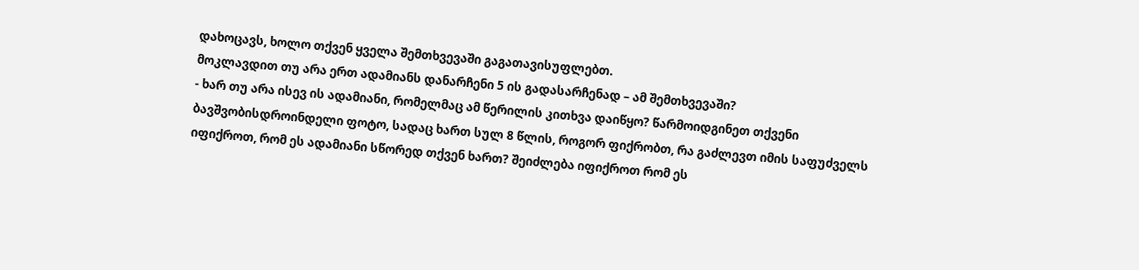დახოცავს, ხოლო თქვენ ყველა შემთხვევაში გაგათავისუფლებთ.
მოკლავდით თუ არა ერთ ადამიანს დანარჩენი 5 ის გადასარჩენად – ამ შემთხვევაში?
- ხარ თუ არა ისევ ის ადამიანი, რომელმაც ამ წერილის კითხვა დაიწყო? წარმოიდგინეთ თქვენი ბავშვობისდროინდელი ფოტო, სადაც ხართ სულ 8 წლის, როგორ ფიქრობთ, რა გაძლევთ იმის საფუძველს იფიქროთ, რომ ეს ადამიანი სწორედ თქვენ ხართ? შეიძლება იფიქროთ რომ ეს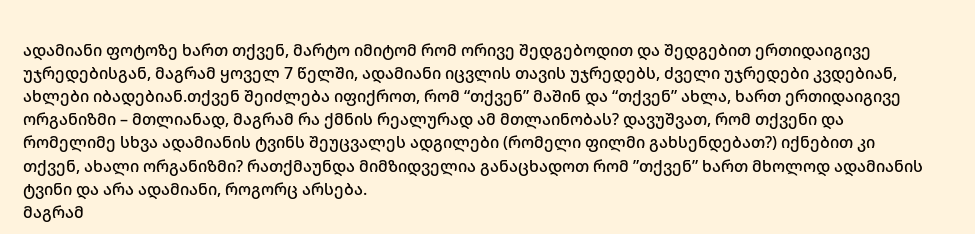ადამიანი ფოტოზე ხართ თქვენ, მარტო იმიტომ რომ ორივე შედგებოდით და შედგებით ერთიდაიგივე უჯრედებისგან, მაგრამ ყოველ 7 წელში, ადამიანი იცვლის თავის უჯრედებს, ძველი უჯრედები კვდებიან, ახლები იბადებიან.თქვენ შეიძლება იფიქროთ, რომ “თქვენ” მაშინ და “თქვენ” ახლა, ხართ ერთიდაიგივე ორგანიზმი – მთლიანად, მაგრამ რა ქმნის რეალურად ამ მთლაინობას? დავუშვათ, რომ თქვენი და რომელიმე სხვა ადამიანის ტვინს შეუცვალეს ადგილები (რომელი ფილმი გახსენდებათ?) იქნებით კი თქვენ, ახალი ორგანიზმი? რათქმაუნდა მიმზიდველია განაცხადოთ რომ ”თქვენ” ხართ მხოლოდ ადამიანის ტვინი და არა ადამიანი, როგორც არსება.
მაგრამ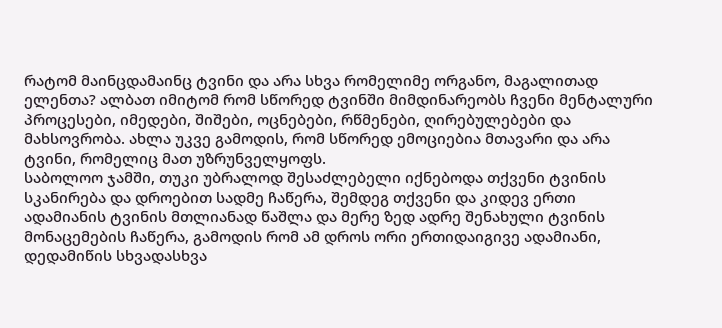რატომ მაინცდამაინც ტვინი და არა სხვა რომელიმე ორგანო, მაგალითად ელენთა? ალბათ იმიტომ რომ სწორედ ტვინში მიმდინარეობს ჩვენი მენტალური პროცესები, იმედები, შიშები, ოცნებები, რწმენები, ღირებულებები და მახსოვრობა. ახლა უკვე გამოდის, რომ სწორედ ემოციებია მთავარი და არა ტვინი, რომელიც მათ უზრუნველყოფს.
საბოლოო ჯამში, თუკი უბრალოდ შესაძლებელი იქნებოდა თქვენი ტვინის სკანირება და დროებით სადმე ჩაწერა, შემდეგ თქვენი და კიდევ ერთი ადამიანის ტვინის მთლიანად წაშლა და მერე ზედ ადრე შენახული ტვინის მონაცემების ჩაწერა, გამოდის რომ ამ დროს ორი ერთიდაიგივე ადამიანი, დედამიწის სხვადასხვა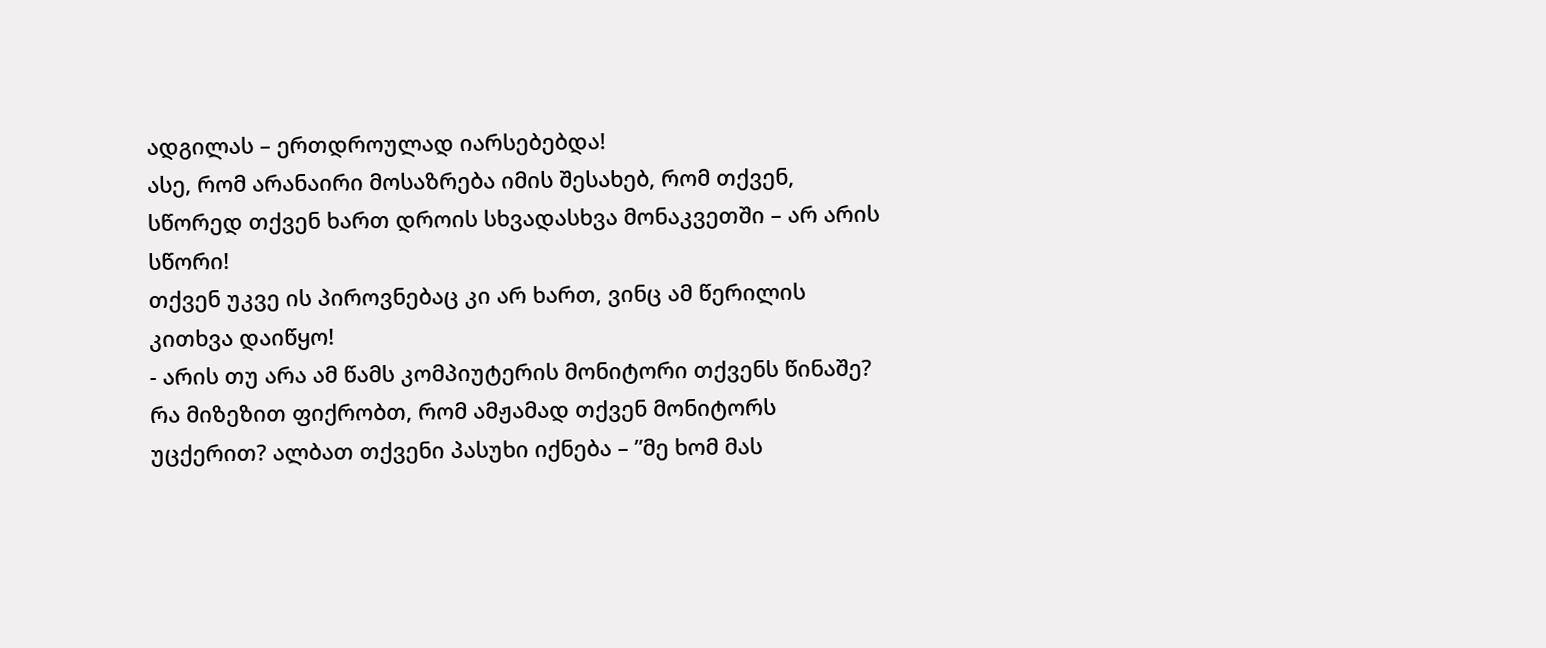ადგილას – ერთდროულად იარსებებდა!
ასე, რომ არანაირი მოსაზრება იმის შესახებ, რომ თქვენ, სწორედ თქვენ ხართ დროის სხვადასხვა მონაკვეთში – არ არის სწორი!
თქვენ უკვე ის პიროვნებაც კი არ ხართ, ვინც ამ წერილის კითხვა დაიწყო!
- არის თუ არა ამ წამს კომპიუტერის მონიტორი თქვენს წინაშე? რა მიზეზით ფიქრობთ, რომ ამჟამად თქვენ მონიტორს უცქერით? ალბათ თქვენი პასუხი იქნება – ”მე ხომ მას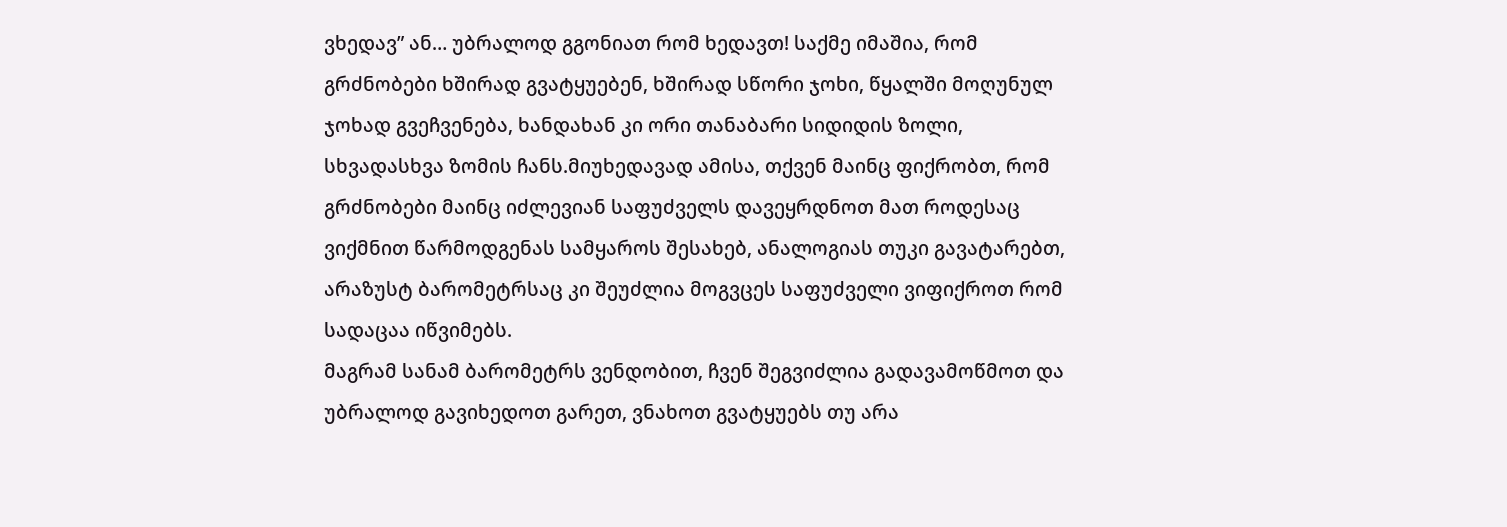ვხედავ” ან… უბრალოდ გგონიათ რომ ხედავთ! საქმე იმაშია, რომ გრძნობები ხშირად გვატყუებენ, ხშირად სწორი ჯოხი, წყალში მოღუნულ ჯოხად გვეჩვენება, ხანდახან კი ორი თანაბარი სიდიდის ზოლი, სხვადასხვა ზომის ჩანს.მიუხედავად ამისა, თქვენ მაინც ფიქრობთ, რომ გრძნობები მაინც იძლევიან საფუძველს დავეყრდნოთ მათ როდესაც ვიქმნით წარმოდგენას სამყაროს შესახებ, ანალოგიას თუკი გავატარებთ, არაზუსტ ბარომეტრსაც კი შეუძლია მოგვცეს საფუძველი ვიფიქროთ რომ სადაცაა იწვიმებს.
მაგრამ სანამ ბარომეტრს ვენდობით, ჩვენ შეგვიძლია გადავამოწმოთ და უბრალოდ გავიხედოთ გარეთ, ვნახოთ გვატყუებს თუ არა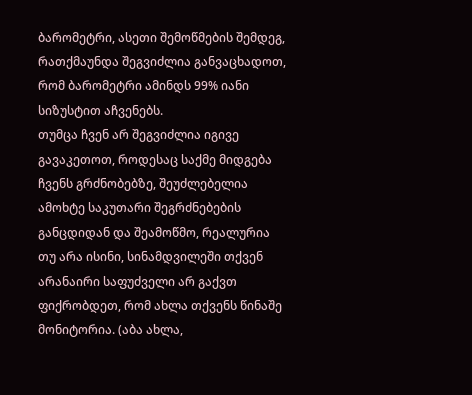ბარომეტრი, ასეთი შემოწმების შემდეგ, რათქმაუნდა შეგვიძლია განვაცხადოთ, რომ ბარომეტრი ამინდს 99% იანი სიზუსტით აჩვენებს.
თუმცა ჩვენ არ შეგვიძლია იგივე გავაკეთოთ, როდესაც საქმე მიდგება ჩვენს გრძნობებზე, შეუძლებელია ამოხტე საკუთარი შეგრძნებების განცდიდან და შეამოწმო, რეალურია თუ არა ისინი, სინამდვილეში თქვენ არანაირი საფუძველი არ გაქვთ ფიქრობდეთ, რომ ახლა თქვენს წინაშე მონიტორია. (აბა ახლა,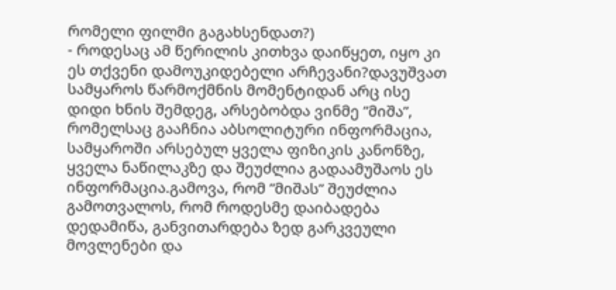რომელი ფილმი გაგახსენდათ?)
- როდესაც ამ წერილის კითხვა დაიწყეთ, იყო კი ეს თქვენი დამოუკიდებელი არჩევანი?დავუშვათ სამყაროს წარმოქმნის მომენტიდან არც ისე დიდი ხნის შემდეგ, არსებობდა ვინმე ”მიშა”, რომელსაც გააჩნია აბსოლიტური ინფორმაცია, სამყაროში არსებულ ყველა ფიზიკის კანონზე, ყველა ნაწილაკზე და შეუძლია გადაამუშაოს ეს ინფორმაცია.გამოვა, რომ ”მიშას” შეუძლია გამოთვალოს, რომ როდესმე დაიბადება დედამიწა, განვითარდება ზედ გარკვეული მოვლენები და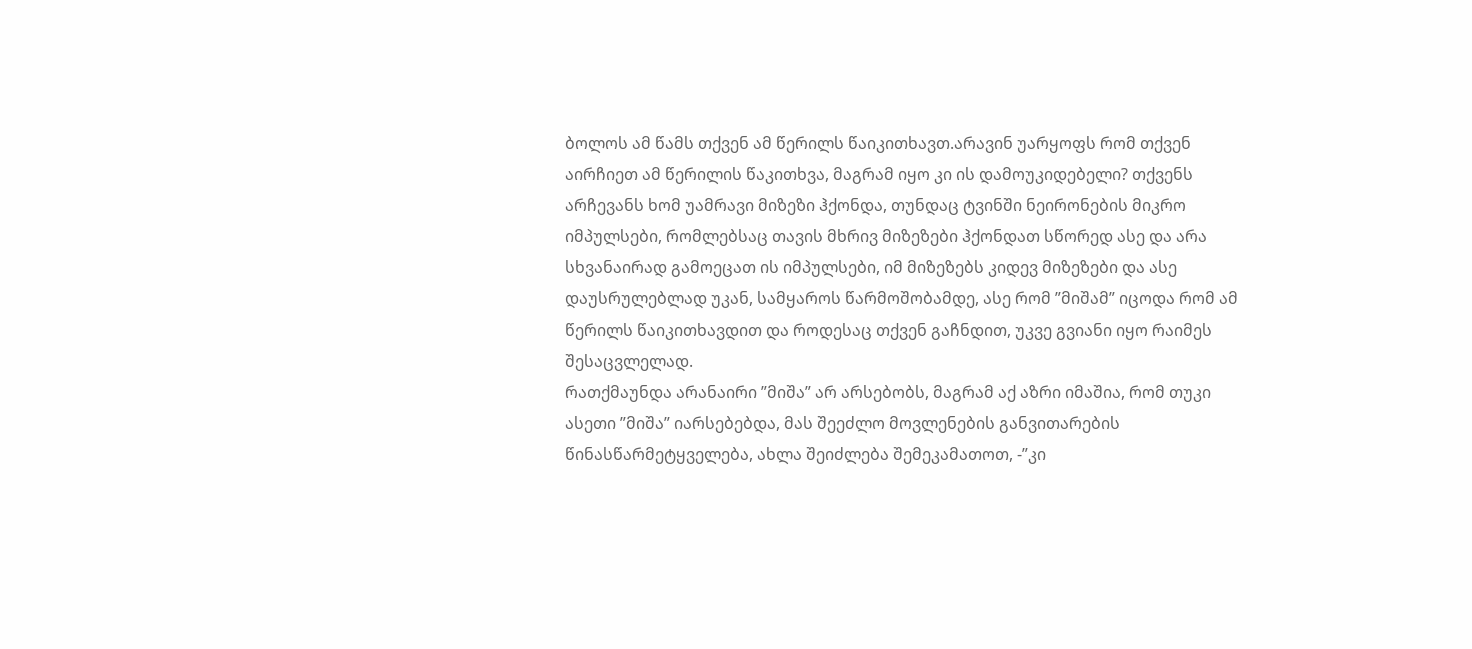ბოლოს ამ წამს თქვენ ამ წერილს წაიკითხავთ.არავინ უარყოფს რომ თქვენ აირჩიეთ ამ წერილის წაკითხვა, მაგრამ იყო კი ის დამოუკიდებელი? თქვენს არჩევანს ხომ უამრავი მიზეზი ჰქონდა, თუნდაც ტვინში ნეირონების მიკრო იმპულსები, რომლებსაც თავის მხრივ მიზეზები ჰქონდათ სწორედ ასე და არა სხვანაირად გამოეცათ ის იმპულსები, იმ მიზეზებს კიდევ მიზეზები და ასე დაუსრულებლად უკან, სამყაროს წარმოშობამდე, ასე რომ ”მიშამ” იცოდა რომ ამ წერილს წაიკითხავდით და როდესაც თქვენ გაჩნდით, უკვე გვიანი იყო რაიმეს შესაცვლელად.
რათქმაუნდა არანაირი ”მიშა” არ არსებობს, მაგრამ აქ აზრი იმაშია, რომ თუკი ასეთი ”მიშა” იარსებებდა, მას შეეძლო მოვლენების განვითარების წინასწარმეტყველება, ახლა შეიძლება შემეკამათოთ, -”კი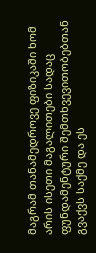მაგრამ თანამედროვე ფიზიკაში ხომ არის ისეთი მაგალითები სადაც ფუნდამენტური შემთხვევითობებთან გვაქვს საქმე და ეს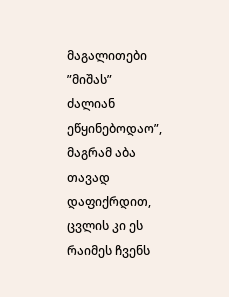მაგალითები ”მიშას” ძალიან ეწყინებოდაო”, მაგრამ აბა თავად დაფიქრდით, ცვლის კი ეს რაიმეს ჩვენს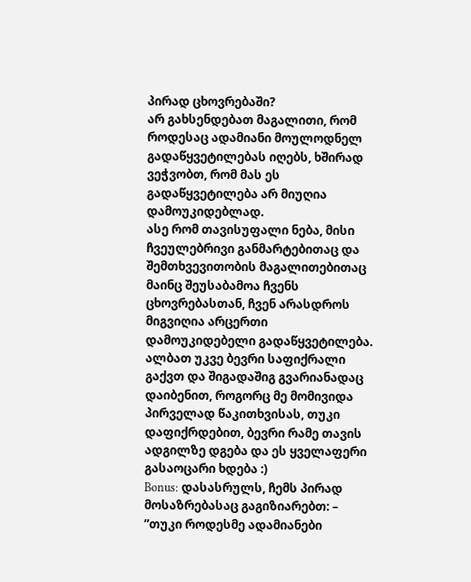პირად ცხოვრებაში?
არ გახსენდებათ მაგალითი, რომ როდესაც ადამიანი მოულოდნელ გადაწყვეტილებას იღებს, ხშირად ვეჭვობთ, რომ მას ეს გადაწყვეტილება არ მიუღია დამოუკიდებლად.
ასე რომ თავისუფალი ნება, მისი ჩვეულებრივი განმარტებითაც და შემთხვევითობის მაგალითებითაც მაინც შეუსაბამოა ჩვენს ცხოვრებასთან, ჩვენ არასდროს მიგვიღია არცერთი დამოუკიდებელი გადაწყვეტილება.
ალბათ უკვე ბევრი საფიქრალი გაქვთ და შიგადაშიგ გვარიანადაც დაიბენით, როგორც მე მომივიდა პირველად წაკითხვისას, თუკი დაფიქრდებით, ბევრი რამე თავის ადგილზე დგება და ეს ყველაფერი გასაოცარი ხდება :)
Bonus: დასასრულს, ჩემს პირად მოსაზრებასაც გაგიზიარებთ: – ”თუკი როდესმე ადამიანები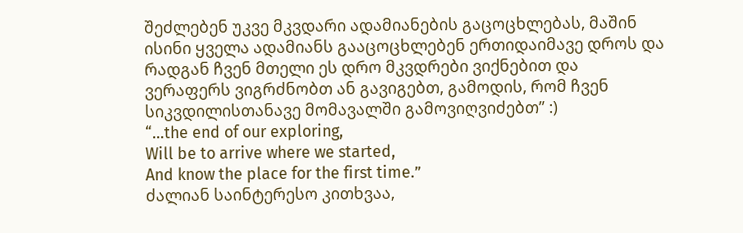შეძლებენ უკვე მკვდარი ადამიანების გაცოცხლებას, მაშინ ისინი ყველა ადამიანს გააცოცხლებენ ერთიდაიმავე დროს და რადგან ჩვენ მთელი ეს დრო მკვდრები ვიქნებით და ვერაფერს ვიგრძნობთ ან გავიგებთ, გამოდის, რომ ჩვენ სიკვდილისთანავე მომავალში გამოვიღვიძებთ” :)
“…the end of our exploring,
Will be to arrive where we started,
And know the place for the first time.”
ძალიან საინტერესო კითხვაა,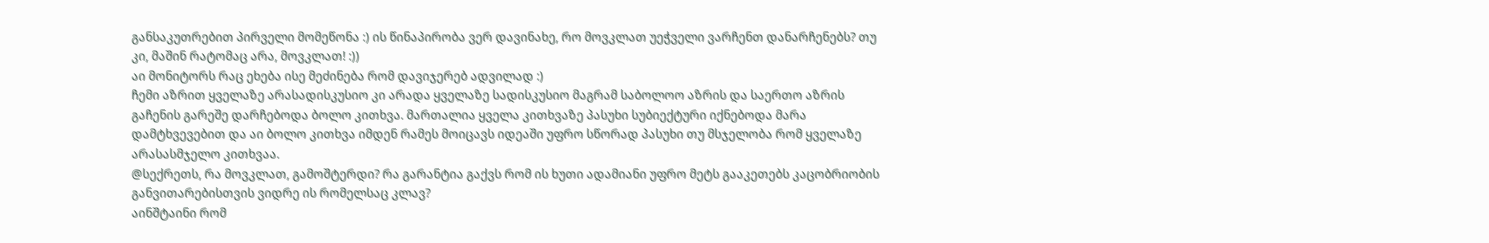განსაკუთრებით პირველი მომეწონა :) ის წინაპირობა ვერ დავინახე, რო მოვკლათ უეჭველი ვარჩენთ დანარჩენებს? თუ კი, მაშინ რატომაც არა, მოვკლათ! :))
აი მონიტორს რაც ეხება ისე მეძინება რომ დავიჯერებ ადვილად :)
ჩემი აზრით ყველაზე არასადისკუსიო კი არადა ყველაზე სადისკუსიო მაგრამ საბოლოო აზრის და საერთო აზრის გაჩენის გარეშე დარჩებოდა ბოლო კითხვა. მართალია ყველა კითხვაზე პასუხი სუბიექტური იქნებოდა მარა დამტხვევებით და აი ბოლო კითხვა იმდენ რამეს მოიცავს იდეაში უფრო სწორად პასუხი თუ მსჯელობა რომ ყველაზე არასასმჯელო კითხვაა.
@სექრეთს, რა მოვკლათ, გამოშტერდი? რა გარანტია გაქვს რომ ის ხუთი ადამიანი უფრო მეტს გააკეთებს კაცობრიობის განვითარებისთვის ვიდრე ის რომელსაც კლავ?
აინშტაინი რომ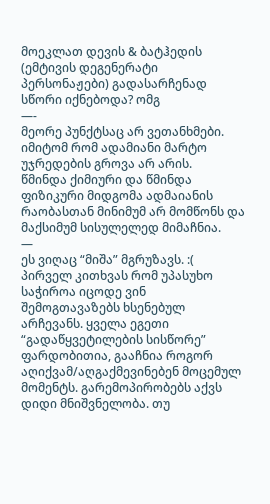მოეკლათ დევის & ბატჰედის (ემტივის დეგენერატი პერსონაჟები) გადასარჩენად სწორი იქნებოდა? ომგ
—-
მეორე პუნქტსაც არ ვეთანხმები.
იმიტომ რომ ადამიანი მარტო უჯრედების გროვა არ არის.
წმინდა ქიმიური და წმინდა ფიზიკური მიდგომა ადმაიანის რაობასთან მინიმუმ არ მომწონს და მაქსიმუმ სისულელედ მიმაჩნია.
—
ეს ვიღაც “მიშა” მგრუზავს. :(
პირველ კითხვას რომ უპასუხო საჭიროა იცოდე ვინ შემოგთავაზებს ხსენებულ არჩევანს. ყველა ეგეთი “გადაწყვეტილების სისწორე” ფარდობითია, გააჩნია როგორ აღიქვამ/აღგაქმევინებენ მოცემულ მომენტს. გარემოპირობებს აქვს დიდი მნიშვნელობა. თუ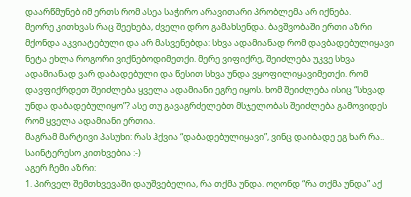დაარწმუნებ იმ ერთს რომ ასეა საჭირო არავითარი პრობლემა არ იქნება.
მეორე კითხვას რაც შეეხება, ძველი დრო გამახსენდა. ბავშვობაში ერთი აზრი მქონდა აკვიატებული და არ მასვენებდა: სხვა ადამიანად რომ დავბადებულიყავი ნეტა ეხლა როგორი ვიქნებოდიმეთქი. მერე ვიფიქრე, შეიძლება უკვე სხვა ადამიანად ვარ დაბადებული და წესით სხვა უნდა ვყოფილიყავიმეთქი. რომ დავფიქრდეთ შეიძლება ყველა ადამიანი ეგრე იყოს. ხომ შეიძლება ისიც “სხვად უნდა დაბადებულიყო”? ასე თუ გავაგრძელებთ მსჯელობას შეიძლება გამოვიდეს რომ ყველა ადამიანი ერთია.
მაგრამ მარტივი პასუხი: რას ჰქვია “დაბადებულიყავი”, ვინც დაიბადე ეგ ხარ რა..
საინტერესო კითხვებია :-)
აგერ ჩემი აზრი:
1. პირველ შემთხვევაში დაუშვებელია, რა თქმა უნდა. ოღონდ “რა თქმა უნდა” აქ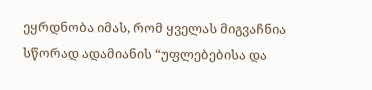ეყრდნობა იმას, რომ ყველას მიგვაჩნია სწორად ადამიანის “უფლებებისა და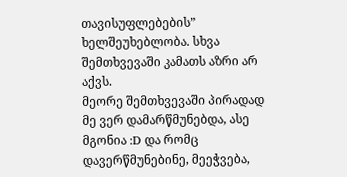თავისუფლებების” ხელშეუხებლობა. სხვა შემთხვევაში კამათს აზრი არ აქვს.
მეორე შემთხვევაში პირადად მე ვერ დამარწმუნებდა, ასე მგონია :D და რომც დავერწმუნებინე, მეეჭვება,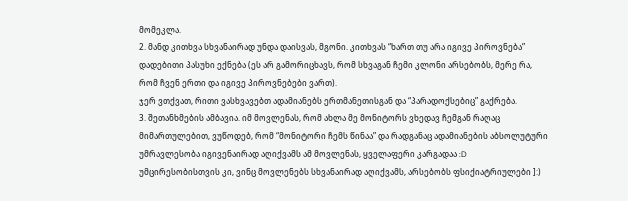მომეკლა.
2. მანდ კითხვა სხვანაირად უნდა დაისვას, მგონი. კითხვას “ხართ თუ არა იგივე პიროვნება” დადებითი პასუხი ექნება (ეს არ გამორიცხავს, რომ სხვაგან ჩემი კლონი არსებობს, მერე რა, რომ ჩვენ ერთი და იგივე პიროვნებები ვართ).
ჯერ ვთქვათ, რითი ვასხვავებთ ადამიანებს ერთმანეთისგან და “პარადოქსებიც” გაქრება.
3. შეთანხმების ამბავია. იმ მოვლენას, რომ ახლა მე მონიტორს ვხედავ ჩემგან რაღაც მიმართულებით, ვუწოდებ, რომ “მონიტორი ჩემს წინაა” და რადგანაც ადამიანების აბსოლუტური უმრავლესობა იგივენაირად აღიქვამს ამ მოვლენას, ყველაფერი კარგადაა :D უმცირესობისთვის კი, ვინც მოვლენებს სხვანაირად აღიქვამს, არსებობს ფსიქიატრიულები ]:)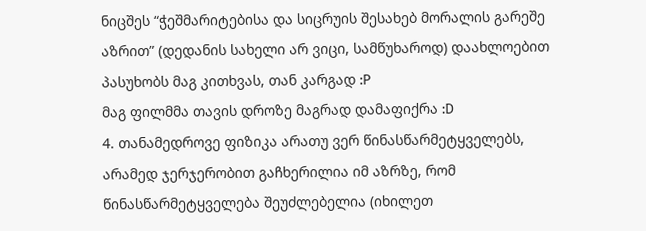ნიცშეს “ჭეშმარიტებისა და სიცრუის შესახებ მორალის გარეშე აზრით” (დედანის სახელი არ ვიცი, სამწუხაროდ) დაახლოებით პასუხობს მაგ კითხვას, თან კარგად :P
მაგ ფილმმა თავის დროზე მაგრად დამაფიქრა :D
4. თანამედროვე ფიზიკა არათუ ვერ წინასწარმეტყველებს, არამედ ჯერჯერობით გაჩხერილია იმ აზრზე, რომ წინასწარმეტყველება შეუძლებელია (იხილეთ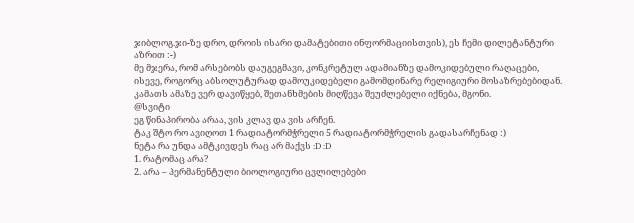ჯიბლოგ.ჯი-ზე დრო, დროის ისარი დამატებითი ინფორმაციისთვის), ეს ჩემი დილეტანტური აზრით :-)
მე მჯერა, რომ არსებობს დაუგეგმავი, კონკრეტულ ადამიანზე დამოკიდებული რაღაცები, ისევე, როგორც აბსოლუტურად დამოუკიდებელი გამომდინარე რელიგიური მოსაზრებებიდან. კამათს ამაზე ვერ დავიწყებ, შეთანხმების მიღწევა შეუძლებელი იქნება, მგონი.
@სვიტი
ეგ წინაპირობა არაა, ვის კლავ და ვის არჩენ.
ტაკ შტო რო ავიღოთ 1 რადიატორმჭრელი 5 რადიატორმჭრელის გადასარჩენად :)
ნეტა რა უნდა ამტკივდეს რაც არ მაქვს :D :D
1. რატომაც არა?
2. არა – პერმანენტული ბიოლოგიური ცვლილებები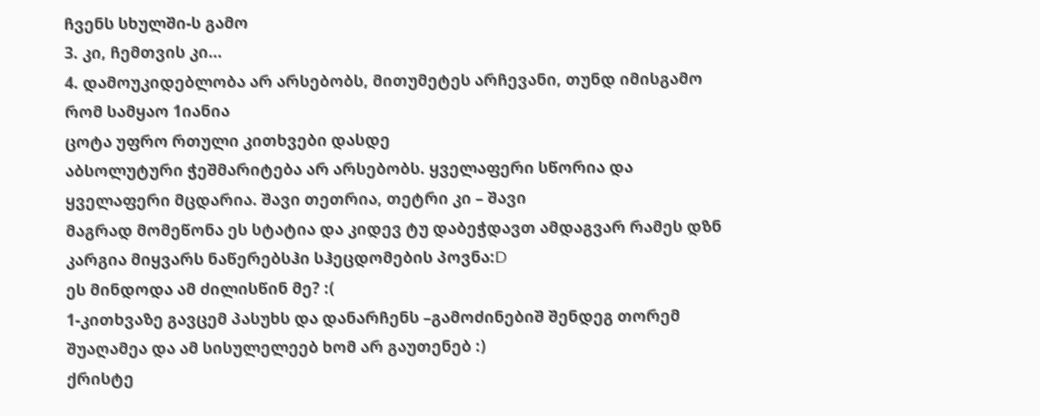ჩვენს სხულში-ს გამო
3. კი, ჩემთვის კი…
4. დამოუკიდებლობა არ არსებობს, მითუმეტეს არჩევანი, თუნდ იმისგამო რომ სამყაო 1იანია
ცოტა უფრო რთული კითხვები დასდე
აბსოლუტური ჭეშმარიტება არ არსებობს. ყველაფერი სწორია და ყველაფერი მცდარია. შავი თეთრია, თეტრი კი – შავი
მაგრად მომეწონა ეს სტატია და კიდევ ტუ დაბეჭდავთ ამდაგვარ რამეს დზნ კარგია მიყვარს ნაწერებსჰი სჰეცდომების პოვნა:D
ეს მინდოდა ამ ძილისწინ მე? :(
1-კითხვაზე გავცემ პასუხს და დანარჩენს –გამოძინებიშ შენდეგ თორემ შუაღამეა და ამ სისულელეებ ხომ არ გაუთენებ :)
ქრისტე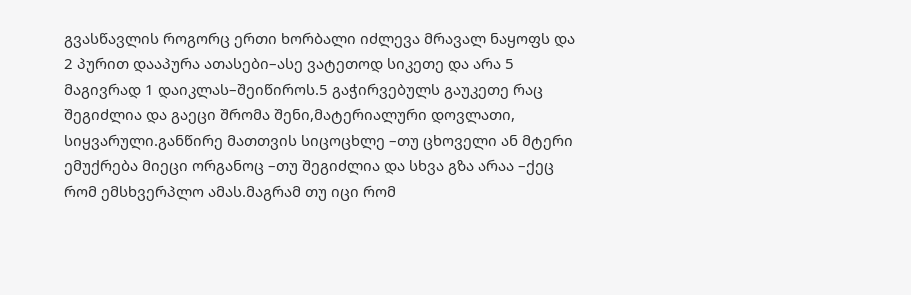გვასწავლის როგორც ერთი ხორბალი იძლევა მრავალ ნაყოფს და 2 პურით დააპურა ათასები–ასე ვატეთოდ სიკეთე და არა 5 მაგივრად 1 დაიკლას–შეიწიროს.5 გაჭირვებულს გაუკეთე რაც შეგიძლია და გაეცი შრომა შენი,მატერიალური დოვლათი, სიყვარული.განწირე მათთვის სიცოცხლე –თუ ცხოველი ან მტერი ემუქრება მიეცი ორგანოც –თუ შეგიძლია და სხვა გზა არაა –ქეც რომ ემსხვერპლო ამას.მაგრამ თუ იცი რომ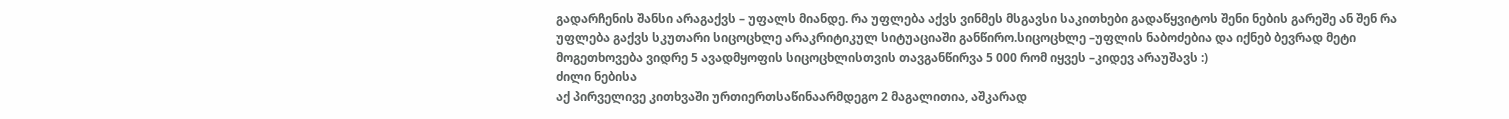გადარჩენის შანსი არაგაქვს – უფალს მიანდე. რა უფლება აქვს ვინმეს მსგავსი საკითხები გადაწყვიტოს შენი ნების გარეშე ან შენ რა უფლება გაქვს სკუთარი სიცოცხლე არაკრიტიკულ სიტუაციაში განწირო.სიცოცხლე –უფლის ნაბოძებია და იქნებ ბევრად მეტი მოგეთხოვება ვიდრე 5 ავადმყოფის სიცოცხლისთვის თავგანწირვა 5 000 რომ იყვეს –კიდევ არაუშავს :)
ძილი ნებისა
აქ პირველივე კითხვაში ურთიერთსაწინაარმდეგო 2 მაგალითია, აშკარად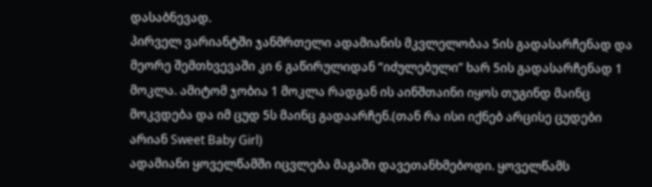დასაბნევად.
პირველ ვარიანტში ჯანმრთელი ადამიანის მკვლელობაა 5ის გადასარჩენად და მეორე შემთხვევაში კი 6 გაწირულიდან “იძულებული” ხარ 5ის გადასარჩენად 1 მოკლა. ამიტომ ჯობია 1 მოკლა რადგან ის აინშთაინი იყოს თუგინდ მაინც მოკვდება და იმ ცუდ 5ს მაინც გადაარჩენ.(თან რა ისი იქნებ არცისე ცუდები არიან Sweet Baby Girl)
ადამიანი ყოველწამში იცვლება მაგაში დავეთანხმებოდი. ყოველწამს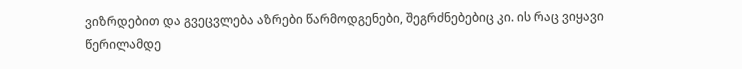ვიზრდებით და გვეცვლება აზრები წარმოდგენები, შეგრძნებებიც კი. ის რაც ვიყავი წერილამდე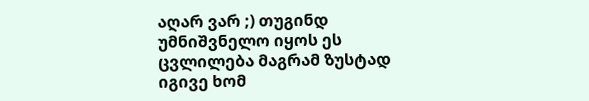აღარ ვარ ;) თუგინდ უმნიშვნელო იყოს ეს ცვლილება მაგრამ ზუსტად იგივე ხომ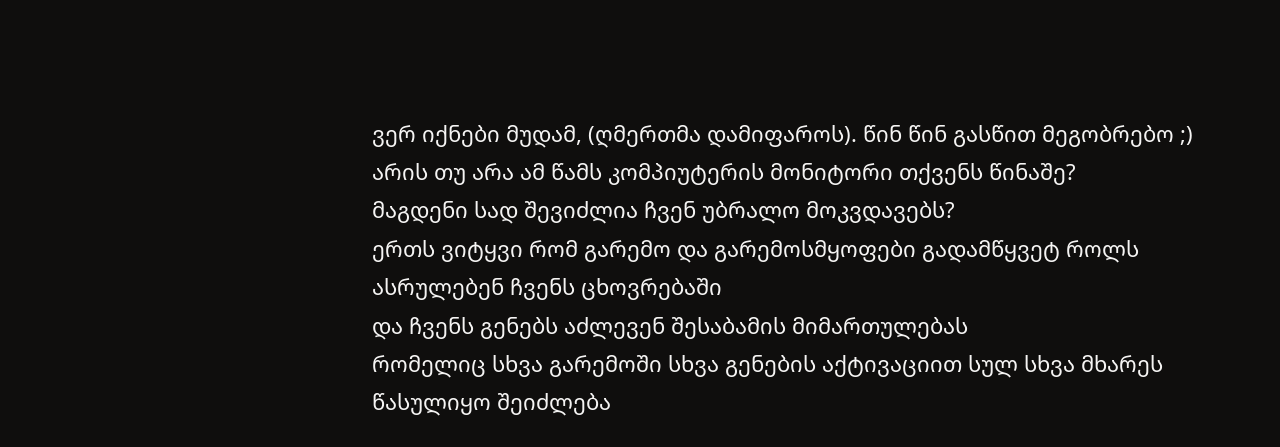ვერ იქნები მუდამ, (ღმერთმა დამიფაროს). წინ წინ გასწით მეგობრებო ;)
არის თუ არა ამ წამს კომპიუტერის მონიტორი თქვენს წინაშე?
მაგდენი სად შევიძლია ჩვენ უბრალო მოკვდავებს?
ერთს ვიტყვი რომ გარემო და გარემოსმყოფები გადამწყვეტ როლს ასრულებენ ჩვენს ცხოვრებაში
და ჩვენს გენებს აძლევენ შესაბამის მიმართულებას
რომელიც სხვა გარემოში სხვა გენების აქტივაციით სულ სხვა მხარეს წასულიყო შეიძლება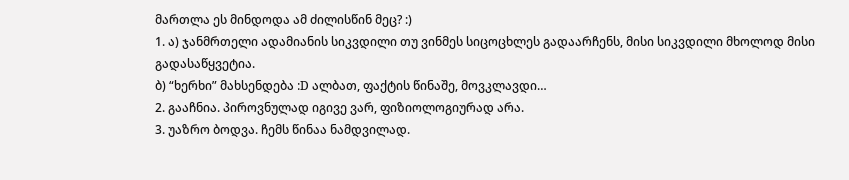მართლა ეს მინდოდა ამ ძილისწინ მეც? :)
1. ა) ჯანმრთელი ადამიანის სიკვდილი თუ ვინმეს სიცოცხლეს გადაარჩენს, მისი სიკვდილი მხოლოდ მისი გადასაწყვეტია.
ბ) “ხერხი” მახსენდება :D ალბათ, ფაქტის წინაშე, მოვკლავდი…
2. გააჩნია. პიროვნულად იგივე ვარ, ფიზიოლოგიურად არა.
3. უაზრო ბოდვა. ჩემს წინაა ნამდვილად.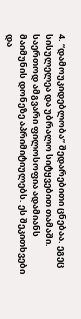4. “დამოუკიდებლობა” შედარებითი ცნებაა. ეგეც სისულელეა და უბრალო სიტყვებით თამაში.
საერთოდ ამგვარი ფილოსოფია ადამიანს მაიმუნის დონეზე აპრიმიტიულებს. ეს შეკითხვები და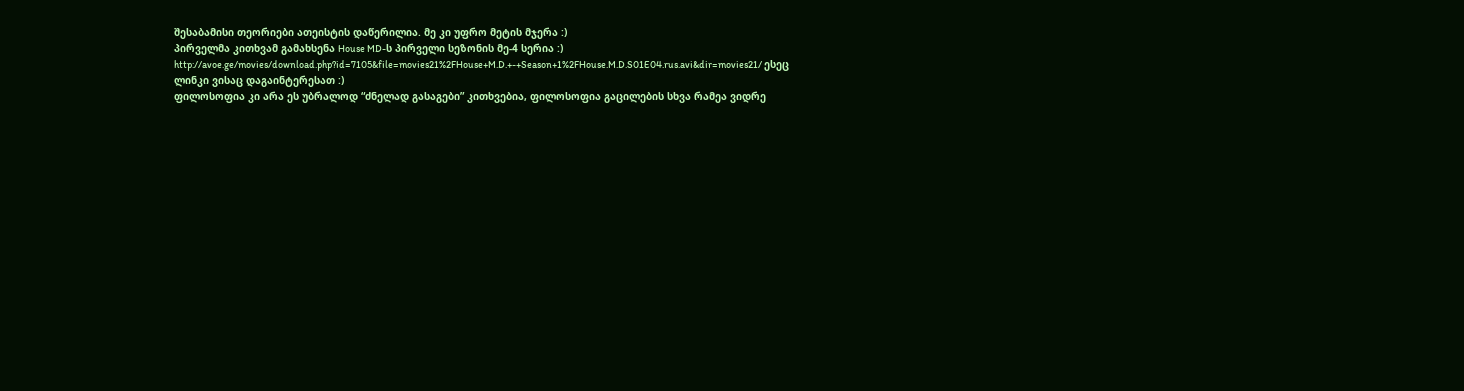შესაბამისი თეორიები ათეისტის დაწერილია. მე კი უფრო მეტის მჯერა :)
პირველმა კითხვამ გამახსენა House MD-ს პირველი სეზონის მე-4 სერია :) http://avoe.ge/movies/download.php?id=7105&file=movies21%2FHouse+M.D.+-+Season+1%2FHouse.M.D.S01E04.rus.avi&dir=movies21/ ესეც ლინკი ვისაც დაგაინტერესათ :)
ფილოსოფია კი არა ეს უბრალოდ “ძნელად გასაგები” კითხვებია, ფილოსოფია გაცილების სხვა რამეა ვიდრე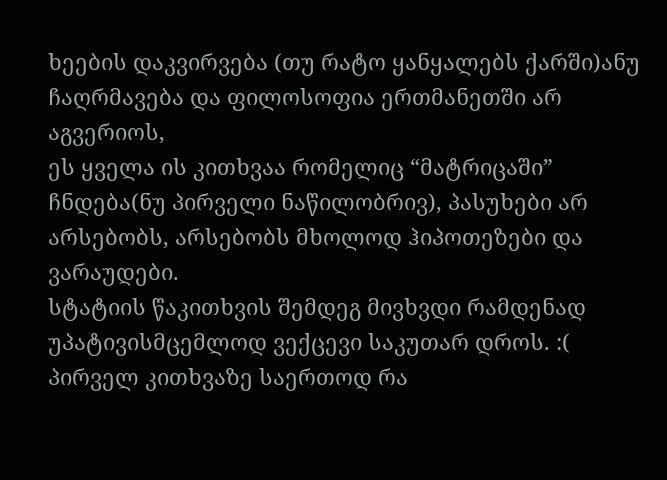ხეების დაკვირვება (თუ რატო ყანყალებს ქარში)ანუ ჩაღრმავება და ფილოსოფია ერთმანეთში არ აგვერიოს,
ეს ყველა ის კითხვაა რომელიც “მატრიცაში” ჩნდება(ნუ პირველი ნაწილობრივ), პასუხები არ არსებობს, არსებობს მხოლოდ ჰიპოთეზები და ვარაუდები.
სტატიის წაკითხვის შემდეგ მივხვდი რამდენად უპატივისმცემლოდ ვექცევი საკუთარ დროს. :(
პირველ კითხვაზე საერთოდ რა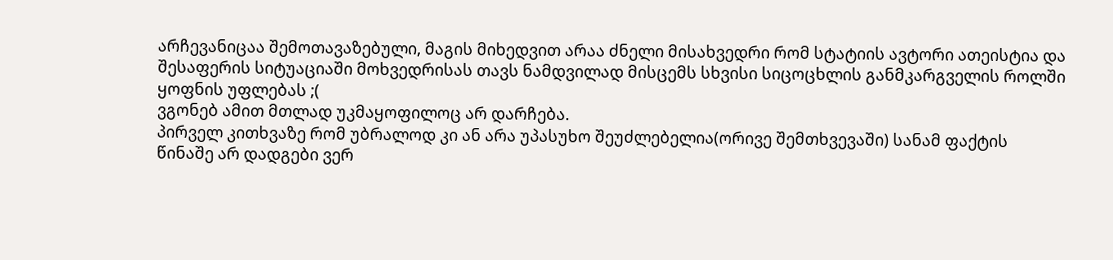არჩევანიცაა შემოთავაზებული, მაგის მიხედვით არაა ძნელი მისახვედრი რომ სტატიის ავტორი ათეისტია და შესაფერის სიტუაციაში მოხვედრისას თავს ნამდვილად მისცემს სხვისი სიცოცხლის განმკარგველის როლში ყოფნის უფლებას ;(
ვგონებ ამით მთლად უკმაყოფილოც არ დარჩება.
პირველ კითხვაზე რომ უბრალოდ კი ან არა უპასუხო შეუძლებელია(ორივე შემთხვევაში) სანამ ფაქტის წინაშე არ დადგები ვერ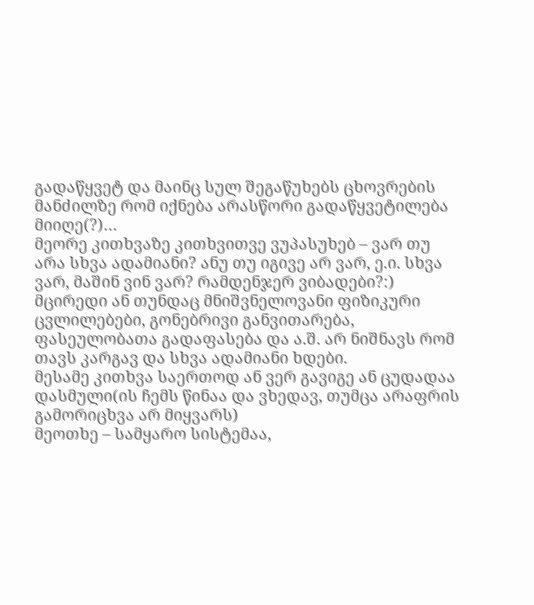გადაწყვეტ და მაინც სულ შეგაწუხებს ცხოვრების მანძილზე რომ იქნება არასწორი გადაწყვეტილება მიიღე(?)…
მეორე კითხვაზე კითხვითვე ვუპასუხებ – ვარ თუ არა სხვა ადამიანი? ანუ თუ იგივე არ ვარ, ე.ი. სხვა ვარ, მაშინ ვინ ვარ? რამდენჯერ ვიბადები?:) მცირედი ან თუნდაც მნიშვნელოვანი ფიზიკური ცვლილებები, გონებრივი განვითარება, ფასეულობათა გადაფასება და ა.შ. არ ნიშნავს რომ თავს კარგავ და სხვა ადამიანი ხდები.
მესამე კითხვა საერთოდ ან ვერ გავიგე ან ცუდადაა დასმული(ის ჩემს წინაა და ვხედავ, თუმცა არაფრის გამორიცხვა არ მიყვარს)
მეოთხე – სამყარო სისტემაა,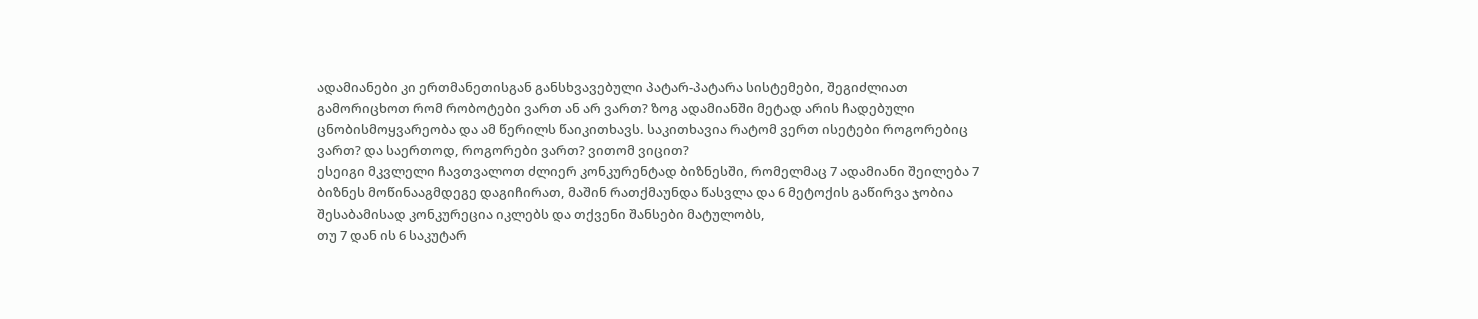ადამიანები კი ერთმანეთისგან განსხვავებული პატარ-პატარა სისტემები, შეგიძლიათ გამორიცხოთ რომ რობოტები ვართ ან არ ვართ? ზოგ ადამიანში მეტად არის ჩადებული ცნობისმოყვარეობა და ამ წერილს წაიკითხავს. საკითხავია რატომ ვერთ ისეტები როგორებიც ვართ? და საერთოდ, როგორები ვართ? ვითომ ვიცით?
ესეიგი მკვლელი ჩავთვალოთ ძლიერ კონკურენტად ბიზნესში, რომელმაც 7 ადამიანი შეილება 7 ბიზნეს მოწინააგმდეგე დაგიჩირათ, მაშინ რათქმაუნდა წასვლა და 6 მეტოქის გაწირვა ჯობია შესაბამისად კონკურეცია იკლებს და თქვენი შანსები მატულობს,
თუ 7 დან ის 6 საკუტარ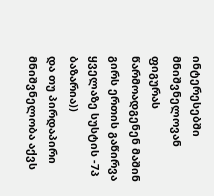ინტერესებში მნიშვნელოვან ფიგურას წარმოადგენენ მაშინ გირს ერთის გაწირვა ყველაზე სუსტის -7პ ბაზარია))
და თუ პირდაპირი მნიშვნელობა აქვს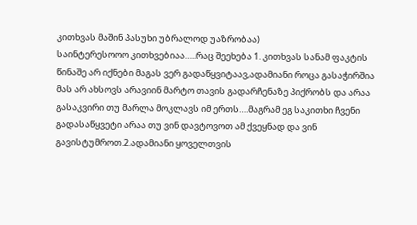კითხვას მაშინ პასუხი უბრალოდ უაზრობაა)
საინტერესოოო კითხვებიაა…..რაც შეეხება 1. კითხვას სანამ ფაკტის წინაშე არ იქნები მაგას ვერ გადაწყვიტაავ,ადამიანი როცა გასაჭირშია მას არ ახსოვს არავიინ მარტო თავის გადარჩენაზე პიქრობს და არაა გასაკვირი თუ მარლა მოკლავს იმ ერთს….მაგრამ ეგ საკითხი ჩვენი გადასაწყვეტი არაა თუ ვინ დავტოვოთ ამ ქვეყნად და ვინ გავისტუმროთ.2.ადამიანი ყოველთვის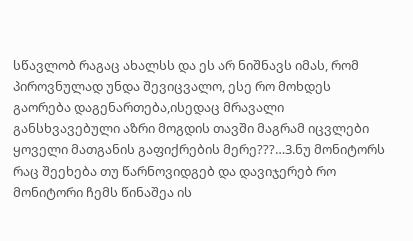სწავლობ რაგაც ახალსს და ეს არ ნიშნავს იმას, რომ პიროვნულად უნდა შევიცვალო, ესე რო მოხდეს გაორება დაგენართება,ისედაც მრავალი განსხვავებული აზრი მოგდის თავში მაგრამ იცვლები ყოველი მათგანის გაფიქრების მერე???…3.ნუ მონიტორს რაც შეეხება თუ წარნოვიდგებ და დავიჯერებ რო მონიტორი ჩემს წინაშეა ის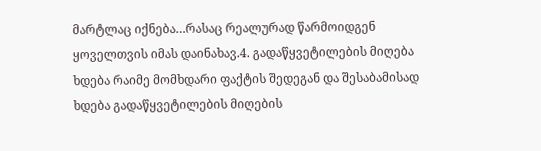მარტლაც იქნება…რასაც რეალურად წარმოიდგენ ყოველთვის იმას დაინახავ.4. გადაწყვეტილების მიღება ხდება რაიმე მომხდარი ფაქტის შედეგან და შესაბამისად ხდება გადაწყვეტილების მიღების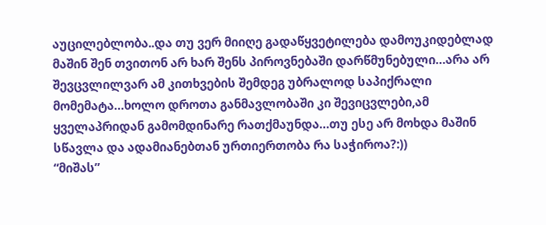აუცილებლობა..და თუ ვერ მიიღე გადაწყვეტილება დამოუკიდებლად მაშინ შენ თვითონ არ ხარ შენს პიროვნებაში დარწმუნებული…არა არ შევცვლილვარ ამ კითხვების შემდეგ უბრალოდ საპიქრალი მომემატა…ხოლო დროთა განმავლობაში კი შევიცვლები,ამ ყველაპრიდან გამომდინარე რათქმაუნდა…თუ ესე არ მოხდა მაშინ სწავლა და ადამიანებთან ურთიერთობა რა საჭიროა?:))
“მიშას”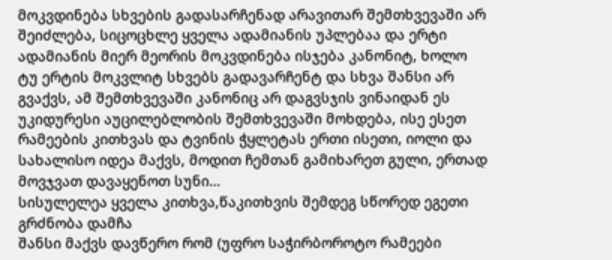მოკვდინება სხვების გადასარჩენად არავითარ შემთხვევაში არ შეიძლება, სიცოცხლე ყველა ადამიანის უპლებაა და ერტი ადამიანის მიერ მეორის მოკვდინება ისჯება კანონიტ, ხოლო ტუ ერტის მოკვლიტ სხვებს გადავარჩენტ და სხვა შანსი არ გვაქვს, ამ შემთხვევაში კანონიც არ დაგვსჯის ვინაიდან ეს უკიდურესი აუცილებლობის შემთხვევაში მოხდება, ისე ესეთ რამეების კითხვას და ტვინის ჭყლეტას ერთი ისეთი, იოლი და სახალისო იდეა მაქვს, მოდით ჩემთან გამიხარეთ გული, ერთად მოვჯვათ დავაყენოთ სუნი…
სისულელეა ყველა კითხვა,წაკითხვის შემდეგ სწორედ ეგეთი გრძნობა დამჩა
შანსი მაქვს დავწერო რომ (უფრო საჭირბოროტო რამეები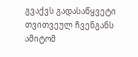გვაქვს გადასაწყვეტი თვითვეულ ჩვენგანს ამიტომ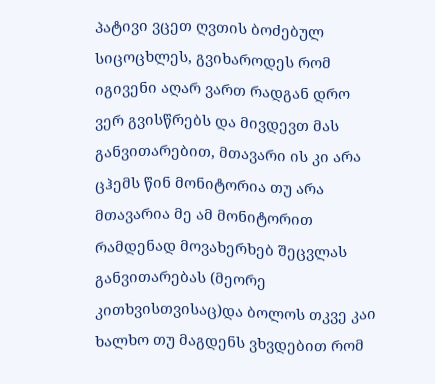პატივი ვცეთ ღვთის ბოძებულ სიცოცხლეს, გვიხაროდეს რომ იგივენი აღარ ვართ რადგან დრო ვერ გვისწრებს და მივდევთ მას განვითარებით, მთავარი ის კი არა ცჰემს წინ მონიტორია თუ არა მთავარია მე ამ მონიტორით რამდენად მოვახერხებ შეცვლას განვითარებას (მეორე კითხვისთვისაც)და ბოლოს თკვე კაი ხალხო თუ მაგდენს ვხვდებით რომ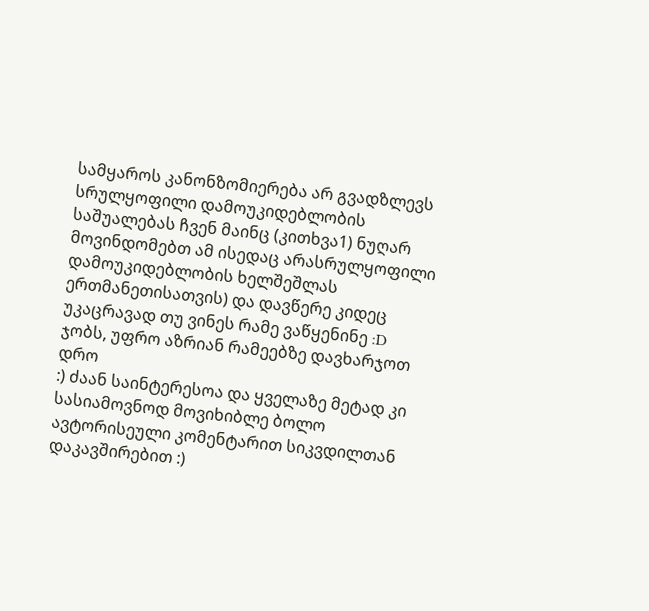სამყაროს კანონზომიერება არ გვადზლევს სრულყოფილი დამოუკიდებლობის საშუალებას ჩვენ მაინც (კითხვა1) ნუღარ მოვინდომებთ ამ ისედაც არასრულყოფილი დამოუკიდებლობის ხელშეშლას ერთმანეთისათვის) და დავწერე კიდეც
უკაცრავად თუ ვინეს რამე ვაწყენინე :D
ჯობს, უფრო აზრიან რამეებზე დავხარჯოთ დრო
:) ძაან საინტერესოა და ყველაზე მეტად კი სასიამოვნოდ მოვიხიბლე ბოლო ავტორისეული კომენტარით სიკვდილთან დაკავშირებით :)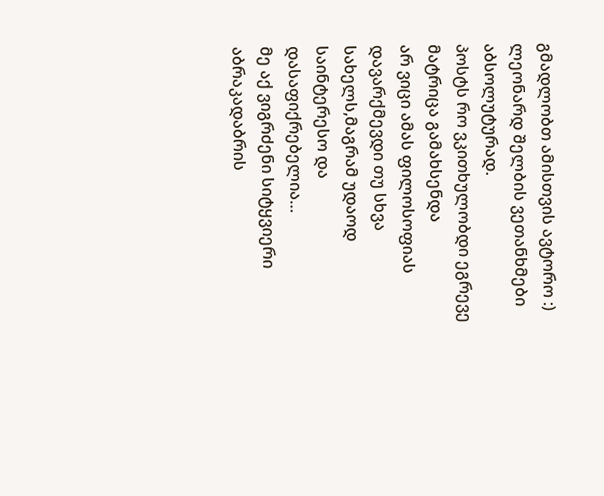გმადლობთ ამისთვის ავტორო :)
ლეონარდ შელბის ვეთანხმები აბსოლუტურად.
პოსტს რო ვკითხულობდი ეგრევე მატრიცა გამახსენდა
არ ვიცი ამას ფილოსოფიას დავარქმევდი თუ სხვა სახელს,მაგრამ უდაოდ საინტერესო და დასაფიქრებელია…
მე აქ ვიგრძენი სიტყვიერი აბრაკადაბრის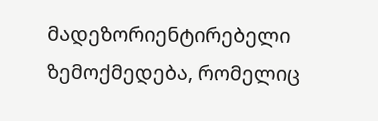მადეზორიენტირებელი ზემოქმედება, რომელიც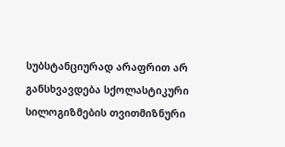სუბსტანციურად არაფრით არ განსხვავდება სქოლასტიკური სილოგიზმების თვითმიზნური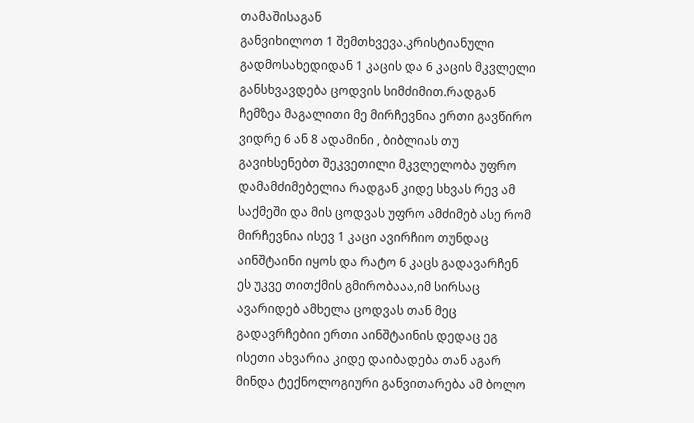თამაშისაგან
განვიხილოთ 1 შემთხვევა.კრისტიანული გადმოსახედიდან 1 კაცის და 6 კაცის მკვლელი განსხვავდება ცოდვის სიმძიმით.რადგან ჩემზეა მაგალითი მე მირჩევნია ერთი გავწირო ვიდრე 6 ან 8 ადამინი , ბიბლიას თუ გავიხსენებთ შეკვეთილი მკვლელობა უფრო დამამძიმებელია რადგან კიდე სხვას რევ ამ საქმეში და მის ცოდვას უფრო ამძიმებ ასე რომ მირჩევნია ისევ 1 კაცი ავირჩიო თუნდაც აინშტაინი იყოს და რატო 6 კაცს გადავარჩენ ეს უკვე თითქმის გმირობააა,იმ სირსაც ავარიდებ ამხელა ცოდვას თან მეც გადავრჩებიი ერთი აინშტაინის დედაც ეგ ისეთი ახვარია კიდე დაიბადება თან აგარ მინდა ტექნოლოგიური განვითარება ამ ბოლო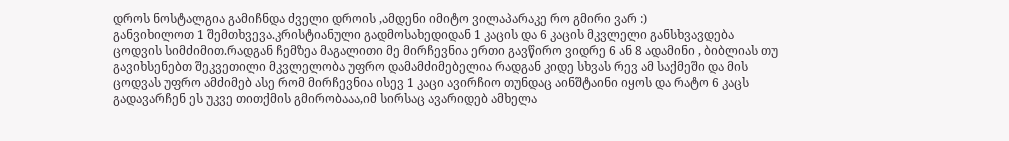დროს ნოსტალგია გამიჩნდა ძველი დროის ,ამდენი იმიტო ვილაპარაკე რო გმირი ვარ :)
განვიხილოთ 1 შემთხვევა.კრისტიანული გადმოსახედიდან 1 კაცის და 6 კაცის მკვლელი განსხვავდება ცოდვის სიმძიმით.რადგან ჩემზეა მაგალითი მე მირჩევნია ერთი გავწირო ვიდრე 6 ან 8 ადამინი , ბიბლიას თუ გავიხსენებთ შეკვეთილი მკვლელობა უფრო დამამძიმებელია რადგან კიდე სხვას რევ ამ საქმეში და მის ცოდვას უფრო ამძიმებ ასე რომ მირჩევნია ისევ 1 კაცი ავირჩიო თუნდაც აინშტაინი იყოს და რატო 6 კაცს გადავარჩენ ეს უკვე თითქმის გმირობააა,იმ სირსაც ავარიდებ ამხელა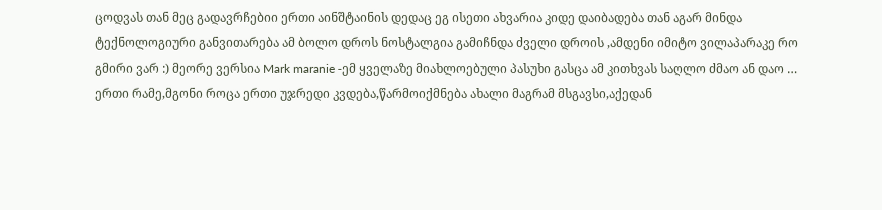ცოდვას თან მეც გადავრჩებიი ერთი აინშტაინის დედაც ეგ ისეთი ახვარია კიდე დაიბადება თან აგარ მინდა ტექნოლოგიური განვითარება ამ ბოლო დროს ნოსტალგია გამიჩნდა ძველი დროის ,ამდენი იმიტო ვილაპარაკე რო გმირი ვარ :) მეორე ვერსია Mark maranie -ემ ყველაზე მიახლოებული პასუხი გასცა ამ კითხვას საღლო ძმაო ან დაო …
ერთი რამე,მგონი როცა ერთი უჯრედი კვდება,წარმოიქმნება ახალი მაგრამ მსგავსი,აქედან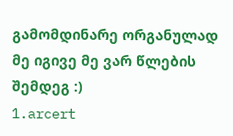გამომდინარე ორგანულად მე იგივე მე ვარ წლების შემდეგ :)
1.arcert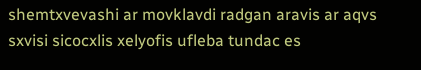shemtxvevashi ar movklavdi radgan aravis ar aqvs sxvisi sicocxlis xelyofis ufleba tundac es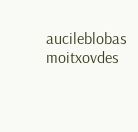aucileblobas moitxovdes